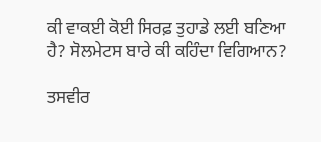ਕੀ ਵਾਕਈ ਕੋਈ ਸਿਰਫ਼ ਤੁਹਾਡੇ ਲਈ ਬਣਿਆ ਹੈ? ਸੋਲਮੇਟਸ ਬਾਰੇ ਕੀ ਕਹਿੰਦਾ ਵਿਗਿਆਨ?

ਤਸਵੀਰ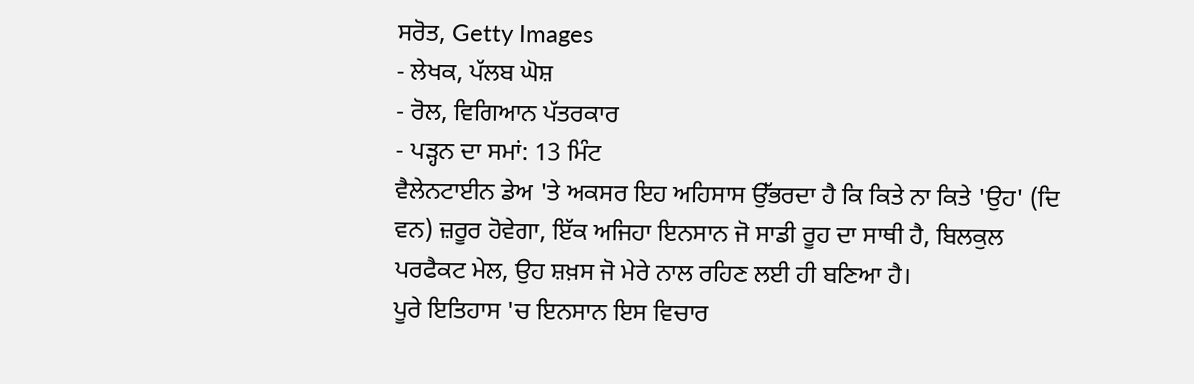ਸਰੋਤ, Getty Images
- ਲੇਖਕ, ਪੱਲਬ ਘੋਸ਼
- ਰੋਲ, ਵਿਗਿਆਨ ਪੱਤਰਕਾਰ
- ਪੜ੍ਹਨ ਦਾ ਸਮਾਂ: 13 ਮਿੰਟ
ਵੈਲੇਨਟਾਈਨ ਡੇਅ 'ਤੇ ਅਕਸਰ ਇਹ ਅਹਿਸਾਸ ਉੱਭਰਦਾ ਹੈ ਕਿ ਕਿਤੇ ਨਾ ਕਿਤੇ 'ਉਹ' (ਦਿ ਵਨ) ਜ਼ਰੂਰ ਹੋਵੇਗਾ, ਇੱਕ ਅਜਿਹਾ ਇਨਸਾਨ ਜੋ ਸਾਡੀ ਰੂਹ ਦਾ ਸਾਥੀ ਹੈ, ਬਿਲਕੁਲ ਪਰਫੈਕਟ ਮੇਲ, ਉਹ ਸ਼ਖ਼ਸ ਜੋ ਮੇਰੇ ਨਾਲ ਰਹਿਣ ਲਈ ਹੀ ਬਣਿਆ ਹੈ।
ਪੂਰੇ ਇਤਿਹਾਸ 'ਚ ਇਨਸਾਨ ਇਸ ਵਿਚਾਰ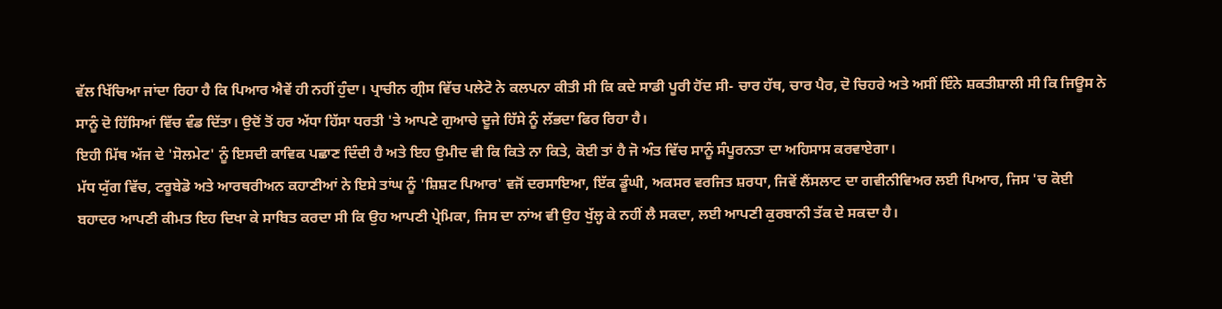ਵੱਲ ਖਿੱਚਿਆ ਜਾਂਦਾ ਰਿਹਾ ਹੈ ਕਿ ਪਿਆਰ ਐਵੇਂ ਹੀ ਨਹੀਂ ਹੁੰਦਾ। ਪ੍ਰਾਚੀਨ ਗ੍ਰੀਸ ਵਿੱਚ ਪਲੇਟੋ ਨੇ ਕਲਪਨਾ ਕੀਤੀ ਸੀ ਕਿ ਕਦੇ ਸਾਡੀ ਪੂਰੀ ਹੋਂਦ ਸੀ- ਚਾਰ ਹੱਥ, ਚਾਰ ਪੈਰ, ਦੋ ਚਿਹਰੇ ਅਤੇ ਅਸੀਂ ਇੰਨੇ ਸ਼ਕਤੀਸ਼ਾਲੀ ਸੀ ਕਿ ਜਿਊਸ ਨੇ ਸਾਨੂੰ ਦੋ ਹਿੱਸਿਆਂ ਵਿੱਚ ਵੰਡ ਦਿੱਤਾ। ਉਦੋਂ ਤੋਂ ਹਰ ਅੱਧਾ ਹਿੱਸਾ ਧਰਤੀ 'ਤੇ ਆਪਣੇ ਗੁਆਚੇ ਦੂਜੇ ਹਿੱਸੇ ਨੂੰ ਲੱਭਦਾ ਫਿਰ ਰਿਹਾ ਹੈ।
ਇਹੀ ਮਿੱਥ ਅੱਜ ਦੇ 'ਸੋਲਮੇਟ' ਨੂੰ ਇਸਦੀ ਕਾਵਿਕ ਪਛਾਣ ਦਿੰਦੀ ਹੈ ਅਤੇ ਇਹ ਉਮੀਦ ਵੀ ਕਿ ਕਿਤੇ ਨਾ ਕਿਤੇ, ਕੋਈ ਤਾਂ ਹੈ ਜੋ ਅੰਤ ਵਿੱਚ ਸਾਨੂੰ ਸੰਪੂਰਨਤਾ ਦਾ ਅਹਿਸਾਸ ਕਰਵਾਏਗਾ।
ਮੱਧ ਯੁੱਗ ਵਿੱਚ, ਟਰੂਬੇਡੋ ਅਤੇ ਆਰਥਰੀਅਨ ਕਹਾਣੀਆਂ ਨੇ ਇਸੇ ਤਾਂਘ ਨੂੰ 'ਸ਼ਿਸ਼ਟ ਪਿਆਰ' ਵਜੋਂ ਦਰਸਾਇਆ, ਇੱਕ ਡੂੰਘੀ, ਅਕਸਰ ਵਰਜਿਤ ਸ਼ਰਧਾ, ਜਿਵੇਂ ਲੈਂਸਲਾਟ ਦਾ ਗਵੀਨੀਵਿਅਰ ਲਈ ਪਿਆਰ, ਜਿਸ 'ਚ ਕੋਈ ਬਹਾਦਰ ਆਪਣੀ ਕੀਮਤ ਇਹ ਦਿਖਾ ਕੇ ਸਾਬਿਤ ਕਰਦਾ ਸੀ ਕਿ ਉਹ ਆਪਣੀ ਪ੍ਰੇਮਿਕਾ, ਜਿਸ ਦਾ ਨਾਂਅ ਵੀ ਉਹ ਖੁੱਲ੍ਹ ਕੇ ਨਹੀਂ ਲੈ ਸਕਦਾ, ਲਈ ਆਪਣੀ ਕੁਰਬਾਨੀ ਤੱਕ ਦੇ ਸਕਦਾ ਹੈ।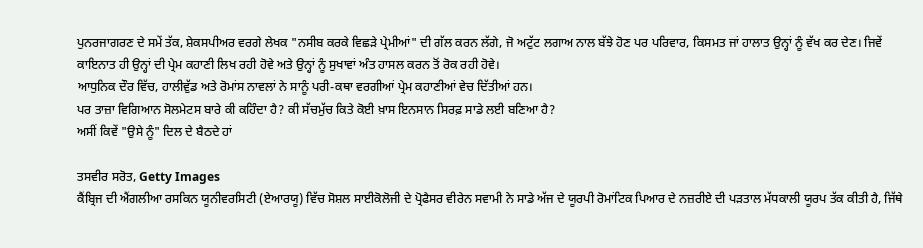ਪੁਨਰਜਾਗਰਣ ਦੇ ਸਮੇਂ ਤੱਕ, ਸ਼ੇਕਸਪੀਅਰ ਵਰਗੇ ਲੇਖਕ "ਨਸੀਬ ਕਰਕੇ ਵਿਛੜੇ ਪ੍ਰੇਮੀਆਂ" ਦੀ ਗੱਲ ਕਰਨ ਲੱਗੇ, ਜੋ ਅਟੁੱਟ ਲਗਾਅ ਨਾਲ ਬੱਝੇ ਹੋਣ ਪਰ ਪਰਿਵਾਰ, ਕਿਸਮਤ ਜਾਂ ਹਾਲਾਤ ਉਨ੍ਹਾਂ ਨੂੰ ਵੱਖ ਕਰ ਦੇਣ। ਜਿਵੇਂ ਕਾਇਨਾਤ ਹੀ ਉਨ੍ਹਾਂ ਦੀ ਪ੍ਰੇਮ ਕਹਾਣੀ ਲਿਖ ਰਹੀ ਹੋਵੇ ਅਤੇ ਉਨ੍ਹਾਂ ਨੂੰ ਸੁਖਾਵਾਂ ਅੰਤ ਹਾਸਲ ਕਰਨ ਤੋਂ ਰੋਕ ਰਹੀ ਹੋਵੇ।
ਆਧੁਨਿਕ ਦੌਰ ਵਿੱਚ, ਹਾਲੀਵੁੱਡ ਅਤੇ ਰੋਮਾਂਸ ਨਾਵਲਾਂ ਨੇ ਸਾਨੂੰ ਪਰੀ-ਕਥਾ ਵਰਗੀਆਂ ਪ੍ਰੇਮ ਕਹਾਣੀਆਂ ਵੇਚ ਦਿੱਤੀਆਂ ਹਨ।
ਪਰ ਤਾਜ਼ਾ ਵਿਗਿਆਨ ਸੋਲਮੇਟਸ ਬਾਰੇ ਕੀ ਕਹਿੰਦਾ ਹੈ? ਕੀ ਸੱਚਮੁੱਚ ਕਿਤੇ ਕੋਈ ਖ਼ਾਸ ਇਨਸਾਨ ਸਿਰਫ਼ ਸਾਡੇ ਲਈ ਬਣਿਆ ਹੈ?
ਅਸੀਂ ਕਿਵੇਂ "ਉਸੇ ਨੂੰ" ਦਿਲ ਦੇ ਬੈਠਦੇ ਹਾਂ

ਤਸਵੀਰ ਸਰੋਤ, Getty Images
ਕੈਂਬ੍ਰਿਜ ਦੀ ਐਂਗਲੀਆ ਰਸਕਿਨ ਯੂਨੀਵਰਸਿਟੀ (ਏਆਰਯੂ) ਵਿੱਚ ਸੋਸ਼ਲ ਸਾਈਕੋਲੋਜੀ ਦੇ ਪ੍ਰੋਫੈਸਰ ਵੀਰੇਨ ਸਵਾਮੀ ਨੇ ਸਾਡੇ ਅੱਜ ਦੇ ਯੂਰਪੀ ਰੋਮਾਂਟਿਕ ਪਿਆਰ ਦੇ ਨਜ਼ਰੀਏ ਦੀ ਪੜਤਾਲ ਮੱਧਕਾਲੀ ਯੂਰਪ ਤੱਕ ਕੀਤੀ ਹੈ, ਜਿੱਥੇ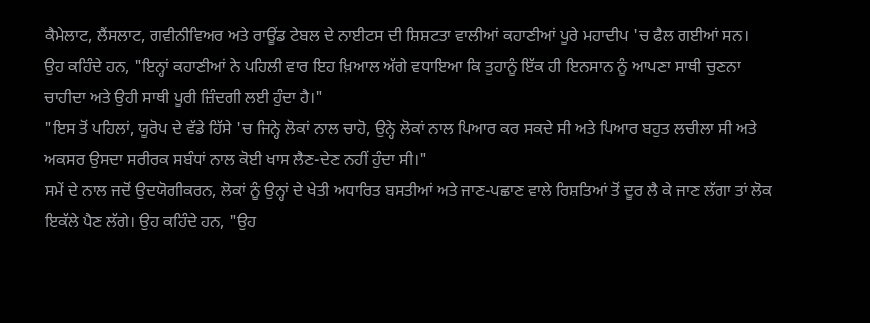ਕੈਮੇਲਾਟ, ਲੈਂਸਲਾਟ, ਗਵੀਨੀਵਿਅਰ ਅਤੇ ਰਾਊਂਡ ਟੇਬਲ ਦੇ ਨਾਈਟਸ ਦੀ ਸ਼ਿਸ਼ਟਤਾ ਵਾਲੀਆਂ ਕਹਾਣੀਆਂ ਪੂਰੇ ਮਹਾਦੀਪ 'ਚ ਫੈਲ ਗਈਆਂ ਸਨ।
ਉਹ ਕਹਿੰਦੇ ਹਨ, "ਇਨ੍ਹਾਂ ਕਹਾਣੀਆਂ ਨੇ ਪਹਿਲੀ ਵਾਰ ਇਹ ਖ਼ਿਆਲ ਅੱਗੇ ਵਧਾਇਆ ਕਿ ਤੁਹਾਨੂੰ ਇੱਕ ਹੀ ਇਨਸਾਨ ਨੂੰ ਆਪਣਾ ਸਾਥੀ ਚੁਣਨਾ ਚਾਹੀਦਾ ਅਤੇ ਉਹੀ ਸਾਥੀ ਪੂਰੀ ਜ਼ਿੰਦਗੀ ਲਈ ਹੁੰਦਾ ਹੈ।"
"ਇਸ ਤੋਂ ਪਹਿਲਾਂ, ਯੂਰੋਪ ਦੇ ਵੱਡੇ ਹਿੱਸੇ 'ਚ ਜਿਨ੍ਹੇ ਲੋਕਾਂ ਨਾਲ ਚਾਹੋ, ਉਨ੍ਹੇ ਲੋਕਾਂ ਨਾਲ ਪਿਆਰ ਕਰ ਸਕਦੇ ਸੀ ਅਤੇ ਪਿਆਰ ਬਹੁਤ ਲਚੀਲਾ ਸੀ ਅਤੇ ਅਕਸਰ ਉਸਦਾ ਸਰੀਰਕ ਸਬੰਧਾਂ ਨਾਲ ਕੋਈ ਖਾਸ ਲੈਣ-ਦੇਣ ਨਹੀਂ ਹੁੰਦਾ ਸੀ।"
ਸਮੇਂ ਦੇ ਨਾਲ ਜਦੋਂ ਉਦਯੋਗੀਕਰਨ, ਲੋਕਾਂ ਨੂੰ ਉਨ੍ਹਾਂ ਦੇ ਖੇਤੀ ਅਧਾਰਿਤ ਬਸਤੀਆਂ ਅਤੇ ਜਾਣ-ਪਛਾਣ ਵਾਲੇ ਰਿਸ਼ਤਿਆਂ ਤੋਂ ਦੂਰ ਲੈ ਕੇ ਜਾਣ ਲੱਗਾ ਤਾਂ ਲੋਕ ਇਕੱਲੇ ਪੈਣ ਲੱਗੇ। ਉਹ ਕਹਿੰਦੇ ਹਨ, "ਉਹ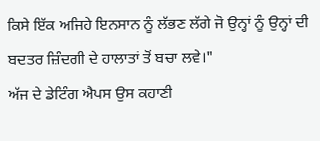ਕਿਸੇ ਇੱਕ ਅਜਿਹੇ ਇਨਸਾਨ ਨੂੰ ਲੱਭਣ ਲੱਗੇ ਜੋ ਉਨ੍ਹਾਂ ਨੂੰ ਉਨ੍ਹਾਂ ਦੀ ਬਦਤਰ ਜ਼ਿੰਦਗੀ ਦੇ ਹਾਲਾਤਾਂ ਤੋਂ ਬਚਾ ਲਵੇ।"
ਅੱਜ ਦੇ ਡੇਟਿੰਗ ਐਪਸ ਉਸ ਕਹਾਣੀ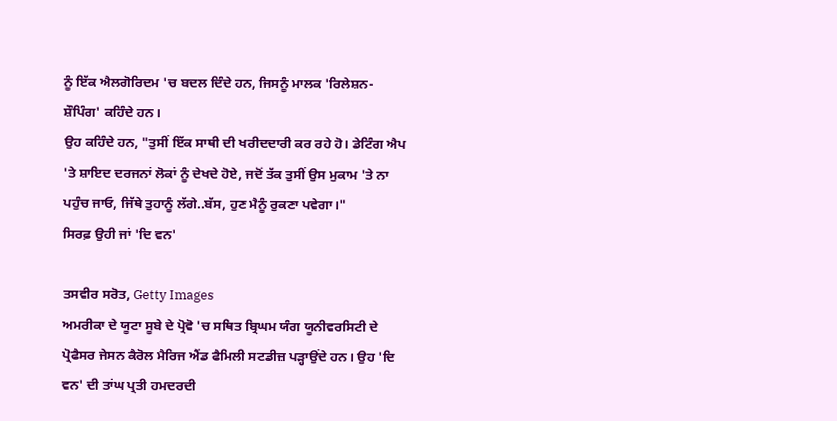ਨੂੰ ਇੱਕ ਐਲਗੋਰਿਦਮ 'ਚ ਬਦਲ ਦਿੰਦੇ ਹਨ, ਜਿਸਨੂੰ ਮਾਲਕ 'ਰਿਲੇਸ਼ਨ-ਸ਼ੌਪਿੰਗ' ਕਹਿੰਦੇ ਹਨ।
ਉਹ ਕਹਿੰਦੇ ਹਨ, "ਤੁਸੀਂ ਇੱਕ ਸਾਥੀ ਦੀ ਖਰੀਦਦਾਰੀ ਕਰ ਰਹੇ ਹੋ। ਡੇਟਿੰਗ ਐਪ 'ਤੇ ਸ਼ਾਇਦ ਦਰਜਨਾਂ ਲੋਕਾਂ ਨੂੰ ਦੇਖਦੇ ਹੋਏ, ਜਦੋਂ ਤੱਕ ਤੁਸੀਂ ਉਸ ਮੁਕਾਮ 'ਤੇ ਨਾ ਪਹੁੰਚ ਜਾਓ, ਜਿੱਥੇ ਤੁਹਾਨੂੰ ਲੱਗੇ..ਬੱਸ, ਹੁਣ ਮੈਨੂੰ ਰੁਕਣਾ ਪਵੇਗਾ।"
ਸਿਰਫ਼ ਉਹੀ ਜਾਂ 'ਦਿ ਵਨ'

ਤਸਵੀਰ ਸਰੋਤ, Getty Images
ਅਮਰੀਕਾ ਦੇ ਯੂਟਾ ਸੂਬੇ ਦੇ ਪ੍ਰੋਵੋ 'ਚ ਸਥਿਤ ਬ੍ਰਿਘਮ ਯੰਗ ਯੂਨੀਵਰਸਿਟੀ ਦੇ ਪ੍ਰੋਫੈਸਰ ਜੇਸਨ ਕੈਰੋਲ ਮੈਰਿਜ ਐਂਡ ਫੈਮਿਲੀ ਸਟਡੀਜ਼ ਪੜ੍ਹਾਉਂਦੇ ਹਨ। ਉਹ 'ਦਿ ਵਨ' ਦੀ ਤਾਂਘ ਪ੍ਰਤੀ ਹਮਦਰਦੀ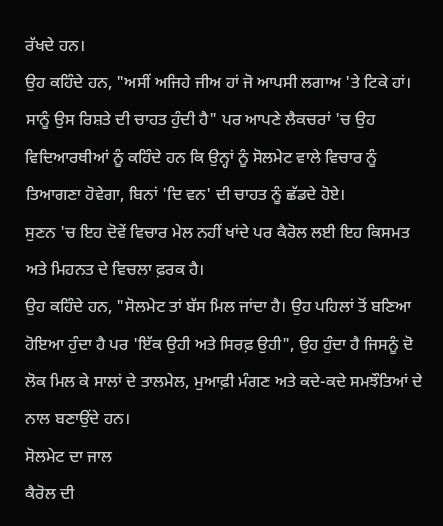ਰੱਖਦੇ ਹਨ।
ਉਹ ਕਹਿੰਦੇ ਹਨ, "ਅਸੀਂ ਅਜਿਹੇ ਜੀਅ ਹਾਂ ਜੋ ਆਪਸੀ ਲਗਾਅ 'ਤੇ ਟਿਕੇ ਹਾਂ। ਸਾਨੂੰ ਉਸ ਰਿਸ਼ਤੇ ਦੀ ਚਾਹਤ ਹੁੰਦੀ ਹੈ" ਪਰ ਆਪਣੇ ਲੈਕਚਰਾਂ 'ਚ ਉਹ ਵਿਦਿਆਰਥੀਆਂ ਨੂੰ ਕਹਿੰਦੇ ਹਨ ਕਿ ਉਨ੍ਹਾਂ ਨੂੰ ਸੋਲਮੇਟ ਵਾਲੇ ਵਿਚਾਰ ਨੂੰ ਤਿਆਗਣਾ ਹੋਵੇਗਾ, ਬਿਨਾਂ 'ਦਿ ਵਨ' ਦੀ ਚਾਹਤ ਨੂੰ ਛੱਡਦੇ ਹੋਏ।
ਸੁਣਨ 'ਚ ਇਹ ਦੋਵੇਂ ਵਿਚਾਰ ਮੇਲ ਨਹੀਂ ਖਾਂਦੇ ਪਰ ਕੈਰੋਲ ਲਈ ਇਹ ਕਿਸਮਤ ਅਤੇ ਮਿਹਨਤ ਦੇ ਵਿਚਲਾ ਫ਼ਰਕ ਹੈ।
ਉਹ ਕਹਿੰਦੇ ਹਨ, "ਸੋਲਮੇਟ ਤਾਂ ਬੱਸ ਮਿਲ ਜਾਂਦਾ ਹੈ। ਉਹ ਪਹਿਲਾਂ ਤੋਂ ਬਣਿਆ ਹੋਇਆ ਹੁੰਦਾ ਹੈ ਪਰ 'ਇੱਕ ਉਹੀ ਅਤੇ ਸਿਰਫ਼ ਉਹੀ", ਉਹ ਹੁੰਦਾ ਹੈ ਜਿਸਨੂੰ ਦੋ ਲੋਕ ਮਿਲ ਕੇ ਸਾਲਾਂ ਦੇ ਤਾਲਮੇਲ, ਮੁਆਫ਼ੀ ਮੰਗਣ ਅਤੇ ਕਦੇ-ਕਦੇ ਸਮਝੌਤਿਆਂ ਦੇ ਨਾਲ ਬਣਾਉਂਦੇ ਹਨ।
ਸੋਲਮੇਟ ਦਾ ਜਾਲ
ਕੈਰੋਲ ਦੀ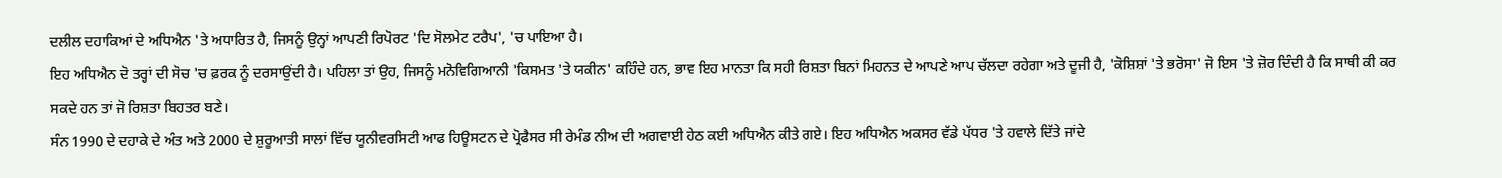ਦਲੀਲ ਦਹਾਕਿਆਂ ਦੇ ਅਧਿਐਨ 'ਤੇ ਅਧਾਰਿਤ ਹੈ, ਜਿਸਨੂੰ ਉਨ੍ਹਾਂ ਆਪਣੀ ਰਿਪੋਰਟ 'ਦਿ ਸੋਲਮੇਟ ਟਰੈਪ', 'ਚ ਪਾਇਆ ਹੈ।
ਇਹ ਅਧਿਐਨ ਦੋ ਤਰ੍ਹਾਂ ਦੀ ਸੋਚ 'ਚ ਫ਼ਰਕ ਨੂੰ ਦਰਸਾਉਂਦੀ ਹੈ। ਪਹਿਲਾ ਤਾਂ ਉਹ, ਜਿਸਨੂੰ ਮਨੋਵਿਗਿਆਨੀ 'ਕਿਸਮਤ 'ਤੇ ਯਕੀਨ' ਕਹਿੰਦੇ ਹਨ, ਭਾਵ ਇਹ ਮਾਨਤਾ ਕਿ ਸਹੀ ਰਿਸ਼ਤਾ ਬਿਨਾਂ ਮਿਹਨਤ ਦੇ ਆਪਣੇ ਆਪ ਚੱਲਦਾ ਰਹੇਗਾ ਅਤੇ ਦੂਜੀ ਹੈ, 'ਕੋਸ਼ਿਸ਼ਾਂ 'ਤੇ ਭਰੋਸਾ' ਜੋ ਇਸ 'ਤੇ ਜ਼ੋਰ ਦਿੰਦੀ ਹੈ ਕਿ ਸਾਥੀ ਕੀ ਕਰ ਸਕਦੇ ਹਨ ਤਾਂ ਜੋ ਰਿਸ਼ਤਾ ਬਿਹਤਰ ਬਣੇ।
ਸੰਨ 1990 ਦੇ ਦਹਾਕੇ ਦੇ ਅੰਤ ਅਤੇ 2000 ਦੇ ਸ਼ੁਰੂਆਤੀ ਸਾਲਾਂ ਵਿੱਚ ਯੂਨੀਵਰਸਿਟੀ ਆਫ ਹਿਊਸਟਨ ਦੇ ਪ੍ਰੋਫੈਸਰ ਸੀ ਰੇਮੰਡ ਨੀਅ ਦੀ ਅਗਵਾਈ ਹੇਠ ਕਈ ਅਧਿਐਨ ਕੀਤੇ ਗਏ। ਇਹ ਅਧਿਐਨ ਅਕਸਰ ਵੱਡੇ ਪੱਧਰ 'ਤੇ ਹਵਾਲੇ ਦਿੱਤੇ ਜਾਂਦੇ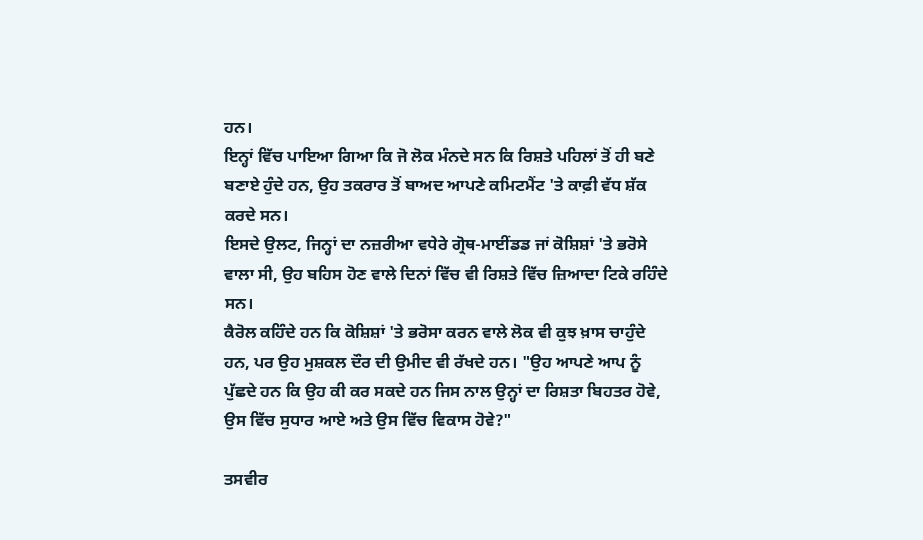ਹਨ।
ਇਨ੍ਹਾਂ ਵਿੱਚ ਪਾਇਆ ਗਿਆ ਕਿ ਜੋ ਲੋਕ ਮੰਨਦੇ ਸਨ ਕਿ ਰਿਸ਼ਤੇ ਪਹਿਲਾਂ ਤੋਂ ਹੀ ਬਣੇ ਬਣਾਏ ਹੁੰਦੇ ਹਨ, ਉਹ ਤਕਰਾਰ ਤੋਂ ਬਾਅਦ ਆਪਣੇ ਕਮਿਟਮੈਂਟ 'ਤੇ ਕਾਫ਼ੀ ਵੱਧ ਸ਼ੱਕ ਕਰਦੇ ਸਨ।
ਇਸਦੇ ਉਲਟ, ਜਿਨ੍ਹਾਂ ਦਾ ਨਜ਼ਰੀਆ ਵਧੇਰੇ ਗ੍ਰੋਥ-ਮਾਈਂਡਡ ਜਾਂ ਕੋਸ਼ਿਸ਼ਾਂ 'ਤੇ ਭਰੋਸੇ ਵਾਲਾ ਸੀ, ਉਹ ਬਹਿਸ ਹੋਣ ਵਾਲੇ ਦਿਨਾਂ ਵਿੱਚ ਵੀ ਰਿਸ਼ਤੇ ਵਿੱਚ ਜ਼ਿਆਦਾ ਟਿਕੇ ਰਹਿੰਦੇ ਸਨ।
ਕੈਰੋਲ ਕਹਿੰਦੇ ਹਨ ਕਿ ਕੋਸ਼ਿਸ਼ਾਂ 'ਤੇ ਭਰੋਸਾ ਕਰਨ ਵਾਲੇ ਲੋਕ ਵੀ ਕੁਝ ਖ਼ਾਸ ਚਾਹੁੰਦੇ ਹਨ, ਪਰ ਉਹ ਮੁਸ਼ਕਲ ਦੌਰ ਦੀ ਉਮੀਦ ਵੀ ਰੱਖਦੇ ਹਨ। "ਉਹ ਆਪਣੇ ਆਪ ਨੂੰ ਪੁੱਛਦੇ ਹਨ ਕਿ ਉਹ ਕੀ ਕਰ ਸਕਦੇ ਹਨ ਜਿਸ ਨਾਲ ਉਨ੍ਹਾਂ ਦਾ ਰਿਸ਼ਤਾ ਬਿਹਤਰ ਹੋਵੇ, ਉਸ ਵਿੱਚ ਸੁਧਾਰ ਆਏ ਅਤੇ ਉਸ ਵਿੱਚ ਵਿਕਾਸ ਹੋਵੇ?"

ਤਸਵੀਰ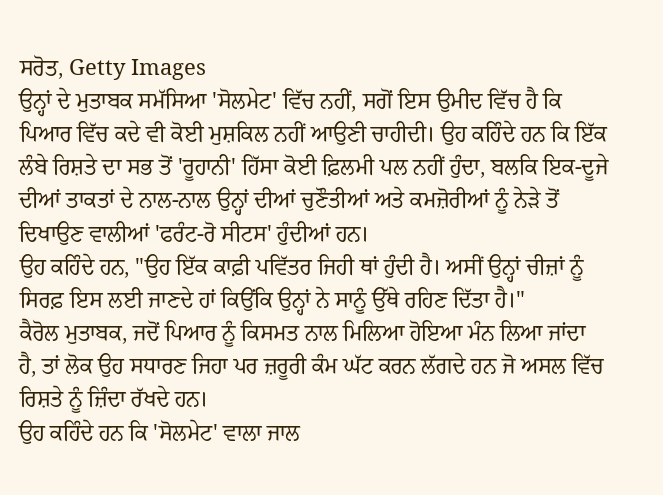ਸਰੋਤ, Getty Images
ਉਨ੍ਹਾਂ ਦੇ ਮੁਤਾਬਕ ਸਮੱਸਿਆ 'ਸੋਲਮੇਟ' ਵਿੱਚ ਨਹੀਂ, ਸਗੋਂ ਇਸ ਉਮੀਦ ਵਿੱਚ ਹੈ ਕਿ ਪਿਆਰ ਵਿੱਚ ਕਦੇ ਵੀ ਕੋਈ ਮੁਸ਼ਕਿਲ ਨਹੀਂ ਆਉਣੀ ਚਾਹੀਦੀ। ਉਹ ਕਹਿੰਦੇ ਹਨ ਕਿ ਇੱਕ ਲੰਬੇ ਰਿਸ਼ਤੇ ਦਾ ਸਭ ਤੋਂ 'ਰੂਹਾਨੀ' ਹਿੱਸਾ ਕੋਈ ਫ਼ਿਲਮੀ ਪਲ ਨਹੀਂ ਹੁੰਦਾ, ਬਲਕਿ ਇਕ-ਦੂਜੇ ਦੀਆਂ ਤਾਕਤਾਂ ਦੇ ਨਾਲ-ਨਾਲ ਉਨ੍ਹਾਂ ਦੀਆਂ ਚੁਣੌਤੀਆਂ ਅਤੇ ਕਮਜ਼ੋਰੀਆਂ ਨੂੰ ਨੇੜੇ ਤੋਂ ਦਿਖਾਉਣ ਵਾਲੀਆਂ 'ਫਰੰਟ-ਰੋ ਸੀਟਸ' ਹੁੰਦੀਆਂ ਹਨ।
ਉਹ ਕਹਿੰਦੇ ਹਨ, "ਉਹ ਇੱਕ ਕਾਫ਼ੀ ਪਵਿੱਤਰ ਜਿਹੀ ਥਾਂ ਹੁੰਦੀ ਹੈ। ਅਸੀਂ ਉਨ੍ਹਾਂ ਚੀਜ਼ਾਂ ਨੂੰ ਸਿਰਫ਼ ਇਸ ਲਈ ਜਾਣਦੇ ਹਾਂ ਕਿਉਂਕਿ ਉਨ੍ਹਾਂ ਨੇ ਸਾਨੂੰ ਉੱਥੇ ਰਹਿਣ ਦਿੱਤਾ ਹੈ।"
ਕੈਰੋਲ ਮੁਤਾਬਕ, ਜਦੋਂ ਪਿਆਰ ਨੂੰ ਕਿਸਮਤ ਨਾਲ ਮਿਲਿਆ ਹੋਇਆ ਮੰਨ ਲਿਆ ਜਾਂਦਾ ਹੈ, ਤਾਂ ਲੋਕ ਉਹ ਸਧਾਰਣ ਜਿਹਾ ਪਰ ਜ਼ਰੂਰੀ ਕੰਮ ਘੱਟ ਕਰਨ ਲੱਗਦੇ ਹਨ ਜੋ ਅਸਲ ਵਿੱਚ ਰਿਸ਼ਤੇ ਨੂੰ ਜ਼ਿੰਦਾ ਰੱਖਦੇ ਹਨ।
ਉਹ ਕਹਿੰਦੇ ਹਨ ਕਿ 'ਸੋਲਮੇਟ' ਵਾਲਾ ਜਾਲ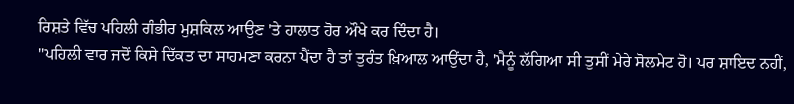ਰਿਸ਼ਤੇ ਵਿੱਚ ਪਹਿਲੀ ਗੰਭੀਰ ਮੁਸ਼ਕਿਲ ਆਉਣ 'ਤੇ ਹਾਲਾਤ ਹੋਰ ਔਖੇ ਕਰ ਦਿੰਦਾ ਹੈ।
"ਪਹਿਲੀ ਵਾਰ ਜਦੋਂ ਕਿਸੇ ਦਿੱਕਤ ਦਾ ਸਾਹਮਣਾ ਕਰਨਾ ਪੈਂਦਾ ਹੈ ਤਾਂ ਤੁਰੰਤ ਖ਼ਿਆਲ ਆਉਂਦਾ ਹੈ, 'ਮੈਨੂੰ ਲੱਗਿਆ ਸੀ ਤੁਸੀਂ ਮੇਰੇ ਸੋਲਮੇਟ ਹੋ। ਪਰ ਸ਼ਾਇਦ ਨਹੀਂ,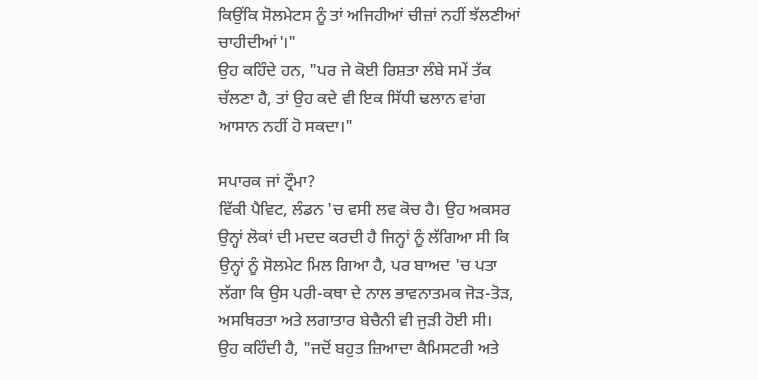ਕਿਉਂਕਿ ਸੋਲਮੇਟਸ ਨੂੰ ਤਾਂ ਅਜਿਹੀਆਂ ਚੀਜ਼ਾਂ ਨਹੀਂ ਝੱਲਣੀਆਂ ਚਾਹੀਦੀਆਂ'।"
ਉਹ ਕਹਿੰਦੇ ਹਨ, "ਪਰ ਜੇ ਕੋਈ ਰਿਸ਼ਤਾ ਲੰਬੇ ਸਮੇਂ ਤੱਕ ਚੱਲਣਾ ਹੈ, ਤਾਂ ਉਹ ਕਦੇ ਵੀ ਇਕ ਸਿੱਧੀ ਢਲਾਨ ਵਾਂਗ ਆਸਾਨ ਨਹੀਂ ਹੋ ਸਕਦਾ।"

ਸਪਾਰਕ ਜਾਂ ਟ੍ਰੌਮਾ?
ਵਿੱਕੀ ਪੈਵਿਟ, ਲੰਡਨ 'ਚ ਵਸੀ ਲਵ ਕੋਚ ਹੈ। ਉਹ ਅਕਸਰ ਉਨ੍ਹਾਂ ਲੋਕਾਂ ਦੀ ਮਦਦ ਕਰਦੀ ਹੈ ਜਿਨ੍ਹਾਂ ਨੂੰ ਲੱਗਿਆ ਸੀ ਕਿ ਉਨ੍ਹਾਂ ਨੂੰ ਸੋਲਮੇਟ ਮਿਲ ਗਿਆ ਹੈ, ਪਰ ਬਾਅਦ 'ਚ ਪਤਾ ਲੱਗਾ ਕਿ ਉਸ ਪਰੀ-ਕਥਾ ਦੇ ਨਾਲ ਭਾਵਨਾਤਮਕ ਜੋੜ-ਤੋੜ, ਅਸਥਿਰਤਾ ਅਤੇ ਲਗਾਤਾਰ ਬੇਚੈਨੀ ਵੀ ਜੁੜੀ ਹੋਈ ਸੀ।
ਉਹ ਕਹਿੰਦੀ ਹੈ, "ਜਦੋਂ ਬਹੁਤ ਜ਼ਿਆਦਾ ਕੈਮਿਸਟਰੀ ਅਤੇ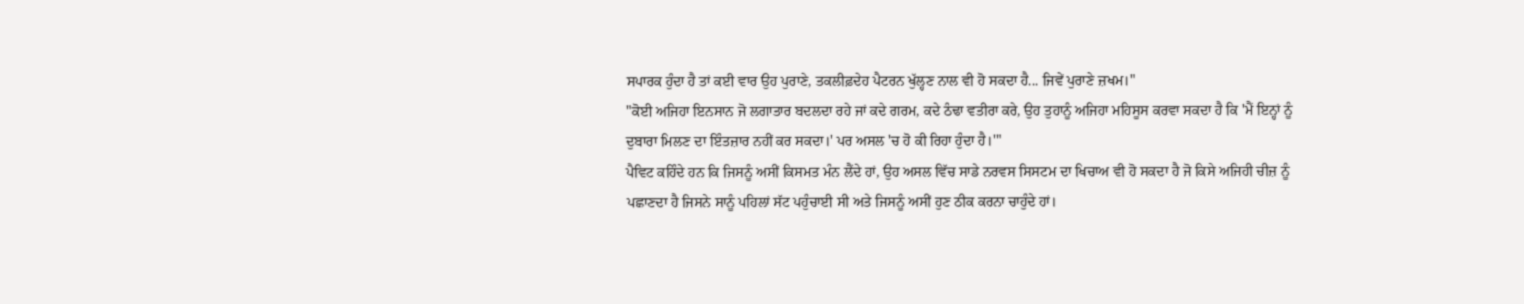ਸਪਾਰਕ ਹੁੰਦਾ ਹੈ ਤਾਂ ਕਈ ਵਾਰ ਉਹ ਪੁਰਾਣੇ, ਤਕਲੀਫ਼ਦੇਹ ਪੈਟਰਨ ਖੁੱਲ੍ਹਣ ਨਾਲ ਵੀ ਹੋ ਸਕਦਾ ਹੈ... ਜਿਵੇਂ ਪੁਰਾਣੇ ਜ਼ਖਮ।"
"ਕੋਈ ਅਜਿਹਾ ਇਨਸਾਨ ਜੋ ਲਗਾਤਾਰ ਬਦਲਦਾ ਰਹੇ ਜਾਂ ਕਦੇ ਗਰਮ, ਕਦੇ ਠੰਢਾ ਵਤੀਰਾ ਕਰੇ, ਉਹ ਤੁਹਾਨੂੰ ਅਜਿਹਾ ਮਹਿਸੂਸ ਕਰਵਾ ਸਕਦਾ ਹੈ ਕਿ 'ਮੈਂ ਇਨ੍ਹਾਂ ਨੂੰ ਦੁਬਾਰਾ ਮਿਲਣ ਦਾ ਇੰਤਜ਼ਾਰ ਨਹੀਂ ਕਰ ਸਕਦਾ।' ਪਰ ਅਸਲ 'ਚ ਹੋ ਕੀ ਰਿਹਾ ਹੁੰਦਾ ਹੈ।'"
ਪੈਵਿਟ ਕਹਿੰਦੇ ਹਨ ਕਿ ਜਿਸਨੂੰ ਅਸੀਂ ਕਿਸਮਤ ਮੰਨ ਲੈਂਦੇ ਹਾਂ, ਉਹ ਅਸਲ ਵਿੱਚ ਸਾਡੇ ਨਰਵਸ ਸਿਸਟਮ ਦਾ ਖਿਚਾਅ ਵੀ ਹੋ ਸਕਦਾ ਹੈ ਜੋ ਕਿਸੇ ਅਜਿਹੀ ਚੀਜ਼ ਨੂੰ ਪਛਾਣਦਾ ਹੈ ਜਿਸਨੇ ਸਾਨੂੰ ਪਹਿਲਾਂ ਸੱਟ ਪਹੁੰਚਾਈ ਸੀ ਅਤੇ ਜਿਸਨੂੰ ਅਸੀਂ ਹੁਣ ਠੀਕ ਕਰਨਾ ਚਾਹੁੰਦੇ ਹਾਂ।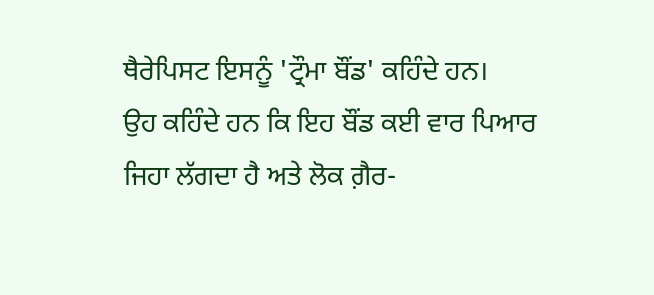ਥੈਰੇਪਿਸਟ ਇਸਨੂੰ 'ਟ੍ਰੌਮਾ ਬੌਂਡ' ਕਹਿੰਦੇ ਹਨ।
ਉਹ ਕਹਿੰਦੇ ਹਨ ਕਿ ਇਹ ਬੌਂਡ ਕਈ ਵਾਰ ਪਿਆਰ ਜਿਹਾ ਲੱਗਦਾ ਹੈ ਅਤੇ ਲੋਕ ਗ਼ੈਰ-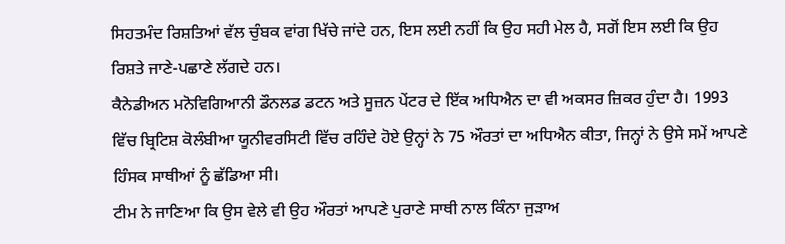ਸਿਹਤਮੰਦ ਰਿਸ਼ਤਿਆਂ ਵੱਲ ਚੁੰਬਕ ਵਾਂਗ ਖਿੱਚੇ ਜਾਂਦੇ ਹਨ, ਇਸ ਲਈ ਨਹੀਂ ਕਿ ਉਹ ਸਹੀ ਮੇਲ ਹੈ, ਸਗੋਂ ਇਸ ਲਈ ਕਿ ਉਹ ਰਿਸ਼ਤੇ ਜਾਣੇ-ਪਛਾਣੇ ਲੱਗਦੇ ਹਨ।
ਕੈਨੇਡੀਅਨ ਮਨੋਵਿਗਿਆਨੀ ਡੌਨਲਡ ਡਟਨ ਅਤੇ ਸੂਜ਼ਨ ਪੇਂਟਰ ਦੇ ਇੱਕ ਅਧਿਐਨ ਦਾ ਵੀ ਅਕਸਰ ਜ਼ਿਕਰ ਹੁੰਦਾ ਹੈ। 1993 ਵਿੱਚ ਬ੍ਰਿਟਿਸ਼ ਕੋਲੰਬੀਆ ਯੂਨੀਵਰਸਿਟੀ ਵਿੱਚ ਰਹਿੰਦੇ ਹੋਏ ਉਨ੍ਹਾਂ ਨੇ 75 ਔਰਤਾਂ ਦਾ ਅਧਿਐਨ ਕੀਤਾ, ਜਿਨ੍ਹਾਂ ਨੇ ਉਸੇ ਸਮੇਂ ਆਪਣੇ ਹਿੰਸਕ ਸਾਥੀਆਂ ਨੂੰ ਛੱਡਿਆ ਸੀ।
ਟੀਮ ਨੇ ਜਾਣਿਆ ਕਿ ਉਸ ਵੇਲੇ ਵੀ ਉਹ ਔਰਤਾਂ ਆਪਣੇ ਪੁਰਾਣੇ ਸਾਥੀ ਨਾਲ ਕਿੰਨਾ ਜੁੜਾਅ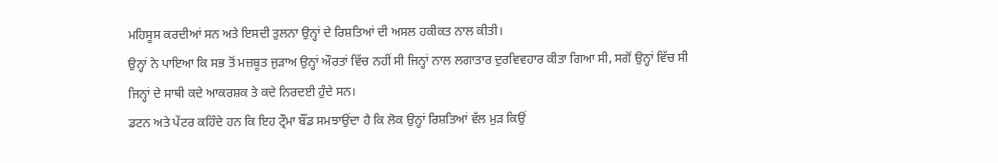ਮਹਿਸੂਸ ਕਰਦੀਆਂ ਸਨ ਅਤੇ ਇਸਦੀ ਤੁਲਨਾ ਉਨ੍ਹਾਂ ਦੇ ਰਿਸ਼ਤਿਆਂ ਦੀ ਅਸਲ ਹਕੀਕਤ ਨਾਲ ਕੀਤੀ।
ਉਨ੍ਹਾਂ ਨੇ ਪਾਇਆ ਕਿ ਸਭ ਤੋਂ ਮਜ਼ਬੂਤ ਜੁੜਾਅ ਉਨ੍ਹਾਂ ਔਰਤਾਂ ਵਿੱਚ ਨਹੀਂ ਸੀ ਜਿਨ੍ਹਾਂ ਨਾਲ ਲਗਾਤਾਰ ਦੁਰਵਿਵਹਾਰ ਕੀਤਾ ਗਿਆ ਸੀ, ਸਗੋਂ ਉਨ੍ਹਾਂ ਵਿੱਚ ਸੀ ਜਿਨ੍ਹਾਂ ਦੇ ਸਾਥੀ ਕਦੇ ਆਕਰਸ਼ਕ ਤੇ ਕਦੇ ਨਿਰਦਈ ਹੁੰਦੇ ਸਨ।
ਡਟਨ ਅਤੇ ਪੇਂਟਰ ਕਹਿੰਦੇ ਹਨ ਕਿ ਇਹ ਟ੍ਰੌਮਾ ਬੌਂਡ ਸਮਝਾਉਂਦਾ ਹੈ ਕਿ ਲੋਕ ਉਨ੍ਹਾਂ ਰਿਸ਼ਤਿਆਂ ਵੱਲ ਮੁੜ ਕਿਉਂ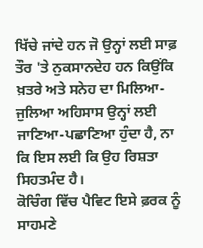ਖਿੱਚੇ ਜਾਂਦੇ ਹਨ ਜੋ ਉਨ੍ਹਾਂ ਲਈ ਸਾਫ਼ ਤੌਰ 'ਤੇ ਨੁਕਸਾਨਦੇਹ ਹਨ ਕਿਉਂਕਿ ਖ਼ਤਰੇ ਅਤੇ ਸਨੇਹ ਦਾ ਮਿਲਿਆ-ਜੁਲਿਆ ਅਹਿਸਾਸ ਉਨ੍ਹਾਂ ਲਈ ਜਾਣਿਆ-ਪਛਾਣਿਆ ਹੁੰਦਾ ਹੈ, ਨਾ ਕਿ ਇਸ ਲਈ ਕਿ ਉਹ ਰਿਸ਼ਤਾ ਸਿਹਤਮੰਦ ਹੈ।
ਕੋਚਿੰਗ ਵਿੱਚ ਪੈਵਿਟ ਇਸੇ ਫ਼ਰਕ ਨੂੰ ਸਾਹਮਣੇ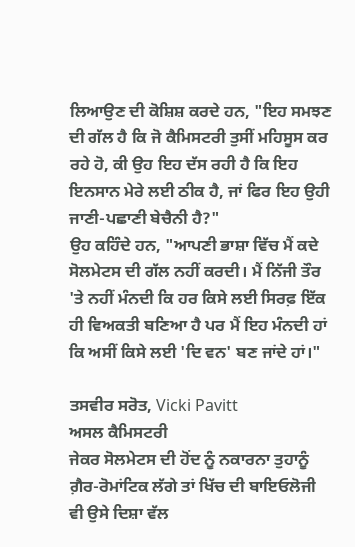ਲਿਆਉਣ ਦੀ ਕੋਸ਼ਿਸ਼ ਕਰਦੇ ਹਨ, "ਇਹ ਸਮਝਣ ਦੀ ਗੱਲ ਹੈ ਕਿ ਜੋ ਕੈਮਿਸਟਰੀ ਤੁਸੀਂ ਮਹਿਸੂਸ ਕਰ ਰਹੇ ਹੋ, ਕੀ ਉਹ ਇਹ ਦੱਸ ਰਹੀ ਹੈ ਕਿ ਇਹ ਇਨਸਾਨ ਮੇਰੇ ਲਈ ਠੀਕ ਹੈ, ਜਾਂ ਫਿਰ ਇਹ ਉਹੀ ਜਾਣੀ-ਪਛਾਣੀ ਬੇਚੈਨੀ ਹੈ?"
ਉਹ ਕਹਿੰਦੇ ਹਨ, "ਆਪਣੀ ਭਾਸ਼ਾ ਵਿੱਚ ਮੈਂ ਕਦੇ ਸੋਲਮੇਟਸ ਦੀ ਗੱਲ ਨਹੀਂ ਕਰਦੀ। ਮੈਂ ਨਿੱਜੀ ਤੌਰ 'ਤੇ ਨਹੀਂ ਮੰਨਦੀ ਕਿ ਹਰ ਕਿਸੇ ਲਈ ਸਿਰਫ਼ ਇੱਕ ਹੀ ਵਿਅਕਤੀ ਬਣਿਆ ਹੈ ਪਰ ਮੈਂ ਇਹ ਮੰਨਦੀ ਹਾਂ ਕਿ ਅਸੀਂ ਕਿਸੇ ਲਈ 'ਦਿ ਵਨ' ਬਣ ਜਾਂਦੇ ਹਾਂ।"

ਤਸਵੀਰ ਸਰੋਤ, Vicki Pavitt
ਅਸਲ ਕੈਮਿਸਟਰੀ
ਜੇਕਰ ਸੋਲਮੇਟਸ ਦੀ ਹੋਂਦ ਨੂੰ ਨਕਾਰਨਾ ਤੁਹਾਨੂੰ ਗ਼ੈਰ-ਰੋਮਾਂਟਿਕ ਲੱਗੇ ਤਾਂ ਖਿੱਚ ਦੀ ਬਾਇਓਲੋਜੀ ਵੀ ਉਸੇ ਦਿਸ਼ਾ ਵੱਲ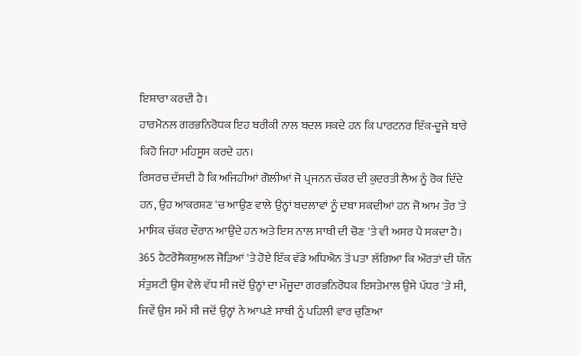ਇਸ਼ਾਰਾ ਕਰਦੀ ਹੈ।
ਹਾਰਮੋਨਲ ਗਰਭਨਿਰੋਧਕ ਇਹ ਬਰੀਕੀ ਨਾਲ ਬਦਲ ਸਕਦੇ ਹਨ ਕਿ ਪਾਰਟਨਰ ਇੱਕ-ਦੂਜੇ ਬਾਰੇ ਕਿਹੋ ਜਿਹਾ ਮਹਿਸੂਸ ਕਰਦੇ ਹਨ।
ਰਿਸਰਚ ਦੱਸਦੀ ਹੈ ਕਿ ਅਜਿਹੀਆਂ ਗੋਲੀਆਂ ਜੋ ਪ੍ਰਜਨਨ ਚੱਕਰ ਦੀ ਕੁਦਰਤੀ ਲੈਅ ਨੂੰ ਰੋਕ ਦਿੰਦੇ ਹਨ, ਉਹ ਆਕਰਸ਼ਣ 'ਚ ਆਉਣ ਵਾਲੇ ਉਨ੍ਹਾਂ ਬਦਲਾਵਾਂ ਨੂੰ ਦਬਾ ਸਕਦੀਆਂ ਹਨ ਜੋ ਆਮ ਤੌਰ 'ਤੇ ਮਾਸਿਕ ਚੱਕਰ ਦੌਰਾਨ ਆਉਂਦੇ ਹਨ ਅਤੇ ਇਸ ਨਾਲ ਸਾਥੀ ਦੀ ਚੋਣ 'ਤੇ ਵੀ ਅਸਰ ਪੈ ਸਕਦਾ ਹੈ।
365 ਹੈਟਰੋਸੈਕਸ਼ੁਅਲ ਜੋੜਿਆਂ 'ਤੇ ਹੋਏ ਇੱਕ ਵੱਡੇ ਅਧਿਐਨ ਤੋਂ ਪਤਾ ਲੱਗਿਆ ਕਿ ਔਰਤਾਂ ਦੀ ਯੌਨ ਸੰਤੁਸ਼ਟੀ ਉਸ ਵੇਲੇ ਵੱਧ ਸੀ ਜਦੋਂ ਉਨ੍ਹਾਂ ਦਾ ਮੌਜੂਦਾ ਗਰਭਨਿਰੋਧਕ ਇਸਤੇਮਾਲ ਉਸੇ ਪੱਧਰ 'ਤੇ ਸੀ, ਜਿਵੇਂ ਉਸ ਸਮੇਂ ਸੀ ਜਦੋਂ ਉਨ੍ਹਾਂ ਨੇ ਆਪਣੇ ਸਾਥੀ ਨੂੰ ਪਹਿਲੀ ਵਾਰ ਚੁਣਿਆ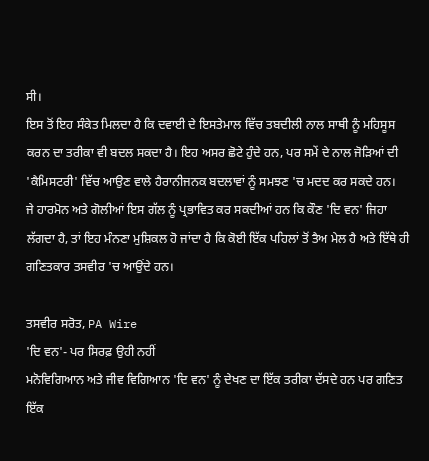ਸੀ।
ਇਸ ਤੋਂ ਇਹ ਸੰਕੇਤ ਮਿਲਦਾ ਹੈ ਕਿ ਦਵਾਈ ਦੇ ਇਸਤੇਮਾਲ ਵਿੱਚ ਤਬਦੀਲੀ ਨਾਲ ਸਾਥੀ ਨੂੰ ਮਹਿਸੂਸ ਕਰਨ ਦਾ ਤਰੀਕਾ ਵੀ ਬਦਲ ਸਕਦਾ ਹੈ। ਇਹ ਅਸਰ ਛੋਟੇ ਹੁੰਦੇ ਹਨ, ਪਰ ਸਮੇਂ ਦੇ ਨਾਲ ਜੋੜਿਆਂ ਦੀ 'ਕੈਮਿਸਟਰੀ' ਵਿੱਚ ਆਉਣ ਵਾਲੇ ਹੈਰਾਨੀਜਨਕ ਬਦਲਾਵਾਂ ਨੂੰ ਸਮਝਣ 'ਚ ਮਦਦ ਕਰ ਸਕਦੇ ਹਨ।
ਜੇ ਹਾਰਮੋਨ ਅਤੇ ਗੋਲੀਆਂ ਇਸ ਗੱਲ ਨੂੰ ਪ੍ਰਭਾਵਿਤ ਕਰ ਸਕਦੀਆਂ ਹਨ ਕਿ ਕੌਣ 'ਦਿ ਵਨ' ਜਿਹਾ ਲੱਗਦਾ ਹੈ, ਤਾਂ ਇਹ ਮੰਨਣਾ ਮੁਸ਼ਿਕਲ ਹੋ ਜਾਂਦਾ ਹੈ ਕਿ ਕੋਈ ਇੱਕ ਪਹਿਲਾਂ ਤੋਂ ਤੈਅ ਮੇਲ ਹੈ ਅਤੇ ਇੱਥੇ ਹੀ ਗਣਿਤਕਾਰ ਤਸਵੀਰ 'ਚ ਆਉਂਦੇ ਹਨ।

ਤਸਵੀਰ ਸਰੋਤ, PA Wire
'ਦਿ ਵਨ'- ਪਰ ਸਿਰਫ਼ ਉਹੀ ਨਹੀਂ
ਮਨੋਵਿਗਿਆਨ ਅਤੇ ਜੀਵ ਵਿਗਿਆਨ 'ਦਿ ਵਨ' ਨੂੰ ਦੇਖਣ ਦਾ ਇੱਕ ਤਰੀਕਾ ਦੱਸਦੇ ਹਨ ਪਰ ਗਣਿਤ ਇੱਕ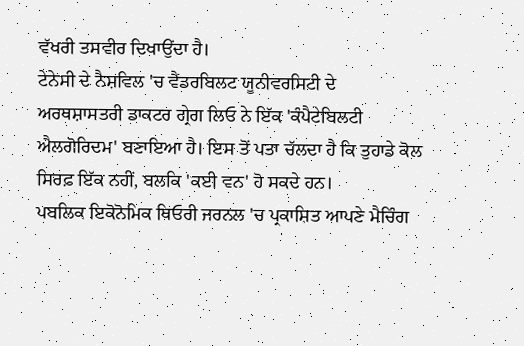ਵੱਖਰੀ ਤਸਵੀਰ ਦਿਖਾਉਂਦਾ ਹੈ।
ਟੇਨੇਸੀ ਦੇ ਨੈਸ਼ਵਿਲ 'ਚ ਵੈਂਡਰਬਿਲਟ ਯੂਨੀਵਰਸਿਟੀ ਦੇ ਅਰਥਸ਼ਾਸਤਰੀ ਡਾਕਟਰ ਗ੍ਰੇਗ ਲਿਓ ਨੇ ਇੱਕ 'ਕੰਪੈਟੇਬਿਲਟੀ ਐਲਗੋਰਿਦਮ' ਬਣਾਇਆ ਹੈ। ਇਸ ਤੋਂ ਪਤਾ ਚੱਲਦਾ ਹੈ ਕਿ ਤੁਹਾਡੇ ਕੋਲ ਸਿਰਫ਼ ਇੱਕ ਨਹੀਂ, ਬਲਕਿ 'ਕਈ ਵਨ' ਹੋ ਸਕਦੇ ਹਨ।
ਪਬਲਿਕ ਇਕੋਨੋਮਿਕ ਥਿਓਰੀ ਜਰਨਲ 'ਚ ਪ੍ਰਕਾਸ਼ਿਤ ਆਪਣੇ ਮੈਚਿੰਗ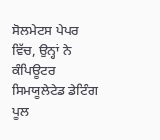ਸੋਲਮੇਟਸ ਪੇਪਰ ਵਿੱਚ, ਉਨ੍ਹਾਂ ਨੇ ਕੰਪਿਊਟਰ ਸਿਮਯੂਲੇਟੇਡ ਡੇਟਿੰਗ ਪੂਲ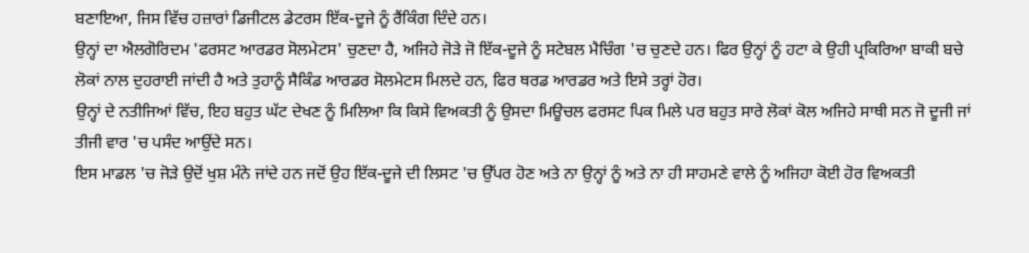ਬਣਾਇਆ, ਜਿਸ ਵਿੱਚ ਹਜ਼ਾਰਾਂ ਡਿਜੀਟਲ ਡੇਟਰਸ ਇੱਕ-ਦੂਜੇ ਨੂੰ ਰੈਂਕਿੰਗ ਦਿੰਦੇ ਹਨ।
ਉਨ੍ਹਾਂ ਦਾ ਐਲਗੋਰਿਦਮ 'ਫਰਸਟ ਆਰਡਰ ਸੋਲਮੇਟਸ' ਚੁਣਦਾ ਹੈ, ਅਜਿਹੇ ਜੋੜੇ ਜੋ ਇੱਕ-ਦੂਜੇ ਨੂੰ ਸਟੇਬਲ ਮੈਚਿੰਗ 'ਚ ਚੁਣਦੇ ਹਨ। ਫਿਰ ਉਨ੍ਹਾਂ ਨੂੰ ਹਟਾ ਕੇ ਉਹੀ ਪ੍ਰਕਿਰਿਆ ਬਾਕੀ ਬਚੇ ਲੋਕਾਂ ਨਾਲ ਦੁਹਰਾਈ ਜਾਂਦੀ ਹੈ ਅਤੇ ਤੁਹਾਨੂੰ ਸੈਕਿੰਡ ਆਰਡਰ ਸੋਲਮੇਟਸ ਮਿਲਦੇ ਹਨ, ਫਿਰ ਥਰਡ ਆਰਡਰ ਅਤੇ ਇਸੇ ਤਰ੍ਹਾਂ ਹੋਰ।
ਉਨ੍ਹਾਂ ਦੇ ਨਤੀਜਿਆਂ ਵਿੱਚ, ਇਹ ਬਹੁਤ ਘੱਟ ਦੇਖਣ ਨੂੰ ਮਿਲਿਆ ਕਿ ਕਿਸੇ ਵਿਅਕਤੀ ਨੂੰ ਉਸਦਾ ਮਿਊਚਲ ਫਰਸਟ ਪਿਕ ਮਿਲੇ ਪਰ ਬਹੁਤ ਸਾਰੇ ਲੋਕਾਂ ਕੋਲ ਅਜਿਹੇ ਸਾਥੀ ਸਨ ਜੋ ਦੂਜੀ ਜਾਂ ਤੀਜੀ ਵਾਰ 'ਚ ਪਸੰਦ ਆਉਂਦੇ ਸਨ।
ਇਸ ਮਾਡਲ 'ਚ ਜੋੜੇ ਉਦੋਂ ਖੁਸ਼ ਮੰਨੇ ਜਾਂਦੇ ਹਨ ਜਦੋਂ ਉਹ ਇੱਕ-ਦੂਜੇ ਦੀ ਲਿਸਟ 'ਚ ਉੱਪਰ ਹੋਣ ਅਤੇ ਨਾ ਉਨ੍ਹਾਂ ਨੂੰ ਅਤੇ ਨਾ ਹੀ ਸਾਹਮਣੇ ਵਾਲੇ ਨੂੰ ਅਜਿਹਾ ਕੋਈ ਹੋਰ ਵਿਅਕਤੀ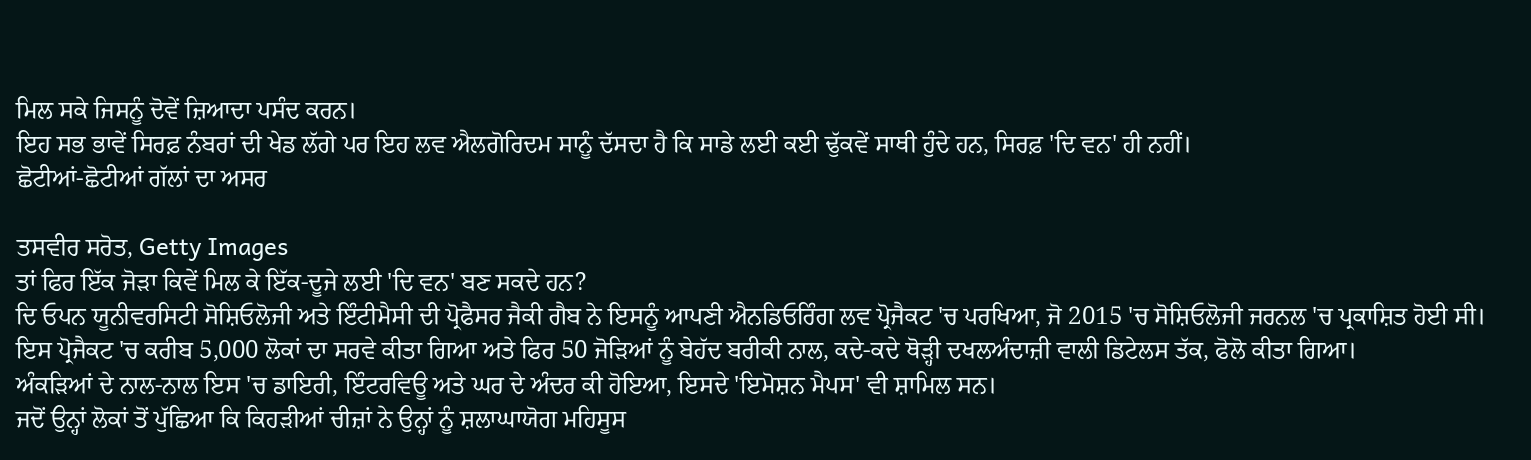ਮਿਲ ਸਕੇ ਜਿਸਨੂੰ ਦੋਵੇਂ ਜ਼ਿਆਦਾ ਪਸੰਦ ਕਰਨ।
ਇਹ ਸਭ ਭਾਵੇਂ ਸਿਰਫ਼ ਨੰਬਰਾਂ ਦੀ ਖੇਡ ਲੱਗੇ ਪਰ ਇਹ ਲਵ ਐਲਗੋਰਿਦਮ ਸਾਨੂੰ ਦੱਸਦਾ ਹੈ ਕਿ ਸਾਡੇ ਲਈ ਕਈ ਢੁੱਕਵੇਂ ਸਾਥੀ ਹੁੰਦੇ ਹਨ, ਸਿਰਫ਼ 'ਦਿ ਵਨ' ਹੀ ਨਹੀਂ।
ਛੋਟੀਆਂ-ਛੋਟੀਆਂ ਗੱਲਾਂ ਦਾ ਅਸਰ

ਤਸਵੀਰ ਸਰੋਤ, Getty Images
ਤਾਂ ਫਿਰ ਇੱਕ ਜੋੜਾ ਕਿਵੇਂ ਮਿਲ ਕੇ ਇੱਕ-ਦੂਜੇ ਲਈ 'ਦਿ ਵਨ' ਬਣ ਸਕਦੇ ਹਨ?
ਦਿ ਓਪਨ ਯੂਨੀਵਰਸਿਟੀ ਸੋਸ਼ਿਓਲੋਜੀ ਅਤੇ ਇੰਟੀਮੈਸੀ ਦੀ ਪ੍ਰੋਫੈਸਰ ਜੈਕੀ ਗੈਬ ਨੇ ਇਸਨੂੰ ਆਪਣੀ ਐਨਡਿਓਰਿੰਗ ਲਵ ਪ੍ਰੋਜੈਕਟ 'ਚ ਪਰਖਿਆ, ਜੋ 2015 'ਚ ਸੋਸ਼ਿਓਲੋਜੀ ਜਰਨਲ 'ਚ ਪ੍ਰਕਾਸ਼ਿਤ ਹੋਈ ਸੀ।
ਇਸ ਪ੍ਰੋਜੈਕਟ 'ਚ ਕਰੀਬ 5,000 ਲੋਕਾਂ ਦਾ ਸਰਵੇ ਕੀਤਾ ਗਿਆ ਅਤੇ ਫਿਰ 50 ਜੋੜਿਆਂ ਨੂੰ ਬੇਹੱਦ ਬਰੀਕੀ ਨਾਲ, ਕਦੇ-ਕਦੇ ਥੋੜ੍ਹੀ ਦਖਲਅੰਦਾਜ਼ੀ ਵਾਲੀ ਡਿਟੇਲਸ ਤੱਕ, ਫੋਲੋ ਕੀਤਾ ਗਿਆ।
ਅੰਕੜਿਆਂ ਦੇ ਨਾਲ-ਨਾਲ ਇਸ 'ਚ ਡਾਇਰੀ, ਇੰਟਰਵਿਊ ਅਤੇ ਘਰ ਦੇ ਅੰਦਰ ਕੀ ਹੋਇਆ, ਇਸਦੇ 'ਇਮੋਸ਼ਨ ਮੈਪਸ' ਵੀ ਸ਼ਾਮਿਲ ਸਨ।
ਜਦੋਂ ਉਨ੍ਹਾਂ ਲੋਕਾਂ ਤੋਂ ਪੁੱਛਿਆ ਕਿ ਕਿਹੜੀਆਂ ਚੀਜ਼ਾਂ ਨੇ ਉਨ੍ਹਾਂ ਨੂੰ ਸ਼ਲਾਘਾਯੋਗ ਮਹਿਸੂਸ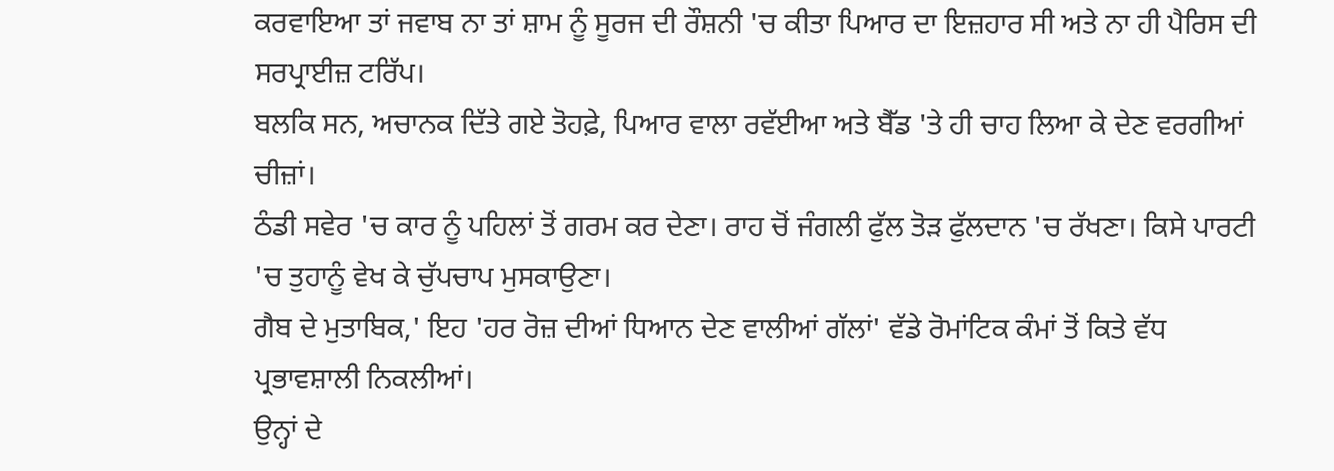ਕਰਵਾਇਆ ਤਾਂ ਜਵਾਬ ਨਾ ਤਾਂ ਸ਼ਾਮ ਨੂੰ ਸੂਰਜ ਦੀ ਰੌਸ਼ਨੀ 'ਚ ਕੀਤਾ ਪਿਆਰ ਦਾ ਇਜ਼ਹਾਰ ਸੀ ਅਤੇ ਨਾ ਹੀ ਪੈਰਿਸ ਦੀ ਸਰਪ੍ਰਾਈਜ਼ ਟਰਿੱਪ।
ਬਲਕਿ ਸਨ, ਅਚਾਨਕ ਦਿੱਤੇ ਗਏ ਤੋਹਫ਼ੇ, ਪਿਆਰ ਵਾਲਾ ਰਵੱਈਆ ਅਤੇ ਬੈੱਡ 'ਤੇ ਹੀ ਚਾਹ ਲਿਆ ਕੇ ਦੇਣ ਵਰਗੀਆਂ ਚੀਜ਼ਾਂ।
ਠੰਡੀ ਸਵੇਰ 'ਚ ਕਾਰ ਨੂੰ ਪਹਿਲਾਂ ਤੋਂ ਗਰਮ ਕਰ ਦੇਣਾ। ਰਾਹ ਚੋਂ ਜੰਗਲੀ ਫੁੱਲ ਤੋੜ ਫੁੱਲਦਾਨ 'ਚ ਰੱਖਣਾ। ਕਿਸੇ ਪਾਰਟੀ 'ਚ ਤੁਹਾਨੂੰ ਵੇਖ ਕੇ ਚੁੱਪਚਾਪ ਮੁਸਕਾਉਣਾ।
ਗੈਬ ਦੇ ਮੁਤਾਬਿਕ,' ਇਹ 'ਹਰ ਰੋਜ਼ ਦੀਆਂ ਧਿਆਨ ਦੇਣ ਵਾਲੀਆਂ ਗੱਲਾਂ' ਵੱਡੇ ਰੋਮਾਂਟਿਕ ਕੰਮਾਂ ਤੋਂ ਕਿਤੇ ਵੱਧ ਪ੍ਰਭਾਵਸ਼ਾਲੀ ਨਿਕਲੀਆਂ।
ਉਨ੍ਹਾਂ ਦੇ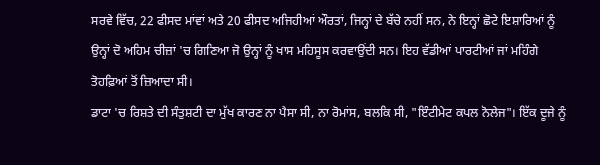ਸਰਵੇ ਵਿੱਚ, 22 ਫੀਸਦ ਮਾਂਵਾਂ ਅਤੇ 20 ਫੀਸਦ ਅਜਿਹੀਆਂ ਔਰਤਾਂ, ਜਿਨ੍ਹਾਂ ਦੇ ਬੱਚੇ ਨਹੀਂ ਸਨ, ਨੇ ਇਨ੍ਹਾਂ ਛੋਟੇ ਇਸ਼ਾਰਿਆਂ ਨੂੰ ਉਨ੍ਹਾਂ ਦੋ ਅਹਿਮ ਚੀਜ਼ਾਂ 'ਚ ਗਿਣਿਆ ਜੋ ਉਨ੍ਹਾਂ ਨੂੰ ਖਾਸ ਮਹਿਸੂਸ ਕਰਵਾਉਂਦੀ ਸਨ। ਇਹ ਵੱਡੀਆਂ ਪਾਰਟੀਆਂ ਜਾਂ ਮਹਿੰਗੇ ਤੋਹਫ਼ਿਆਂ ਤੋਂ ਜ਼ਿਆਦਾ ਸੀ।
ਡਾਟਾ 'ਚ ਰਿਸ਼ਤੇ ਦੀ ਸੰਤੁਸ਼ਟੀ ਦਾ ਮੁੱਖ ਕਾਰਣ ਨਾ ਪੈਸਾ ਸੀ, ਨਾ ਰੋਮਾਂਸ, ਬਲਕਿ ਸੀ, "ਇੰਟੀਮੇਟ ਕਪਲ ਨੋਲੇਜ"। ਇੱਕ ਦੂਜੇ ਨੂੰ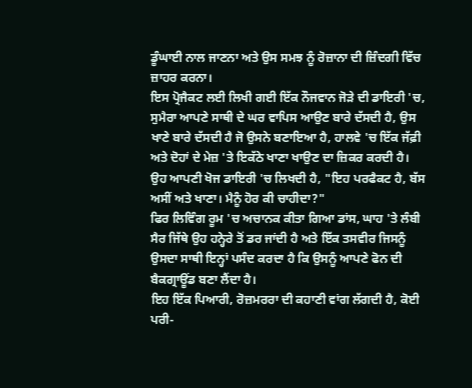ਡੂੰਘਾਈ ਨਾਲ ਜਾਣਨਾ ਅਤੇ ਉਸ ਸਮਝ ਨੂੰ ਰੋਜ਼ਾਨਾ ਦੀ ਜ਼ਿੰਦਗੀ ਵਿੱਚ ਜ਼ਾਹਰ ਕਰਨਾ।
ਇਸ ਪ੍ਰੋਜੈਕਟ ਲਈ ਲਿਖੀ ਗਈ ਇੱਕ ਨੌਜਵਾਨ ਜੋੜੇ ਦੀ ਡਾਇਰੀ 'ਚ, ਸੁਮੈਰਾ ਆਪਣੇ ਸਾਥੀ ਦੇ ਘਰ ਵਾਪਿਸ ਆਉਣ ਬਾਰੇ ਦੱਸਦੀ ਹੈ, ਉਸ ਖਾਣੇ ਬਾਰੇ ਦੱਸਦੀ ਹੈ ਜੋ ਉਸਨੇ ਬਣਾਇਆ ਹੈ, ਹਾਲਵੇ 'ਚ ਇੱਕ ਜੱਫ਼ੀ ਅਤੇ ਦੋਹਾਂ ਦੇ ਮੇਜ਼ 'ਤੇ ਇਕੱਠੇ ਖਾਣਾ ਖਾਉਣ ਦਾ ਜ਼ਿਕਰ ਕਰਦੀ ਹੈ।
ਉਹ ਆਪਣੀ ਖੋਜ ਡਾਇਰੀ 'ਚ ਲਿਖਦੀ ਹੈ, "ਇਹ ਪਰਫੈਕਟ ਹੈ, ਬੱਸ ਅਸੀਂ ਅਤੇ ਖਾਣਾ। ਮੈਨੂੰ ਹੋਰ ਕੀ ਚਾਹੀਦਾ?"
ਫਿਰ ਲਿਵਿੰਗ ਰੂਮ 'ਚ ਅਚਾਨਕ ਕੀਤਾ ਗਿਆ ਡਾਂਸ, ਘਾਹ 'ਤੇ ਲੰਬੀ ਸੈਰ ਜਿੱਥੇ ਉਹ ਹਨ੍ਹੇਰੇ ਤੋਂ ਡਰ ਜਾਂਦੀ ਹੈ ਅਤੇ ਇੱਕ ਤਸਵੀਰ ਜਿਸਨੂੰ ਉਸਦਾ ਸਾਥੀ ਇਨ੍ਹਾਂ ਪਸੰਦ ਕਰਦਾ ਹੈ ਕਿ ਉਸਨੂੰ ਆਪਣੇ ਫੋਨ ਦੀ ਬੈਕਗ੍ਰਾਊਂਡ ਬਣਾ ਲੈਂਦਾ ਹੈ।
ਇਹ ਇੱਕ ਪਿਆਰੀ, ਰੋਜ਼ਮਰਰਾ ਦੀ ਕਹਾਣੀ ਵਾਂਗ ਲੱਗਦੀ ਹੈ, ਕੋਈ ਪਰੀ-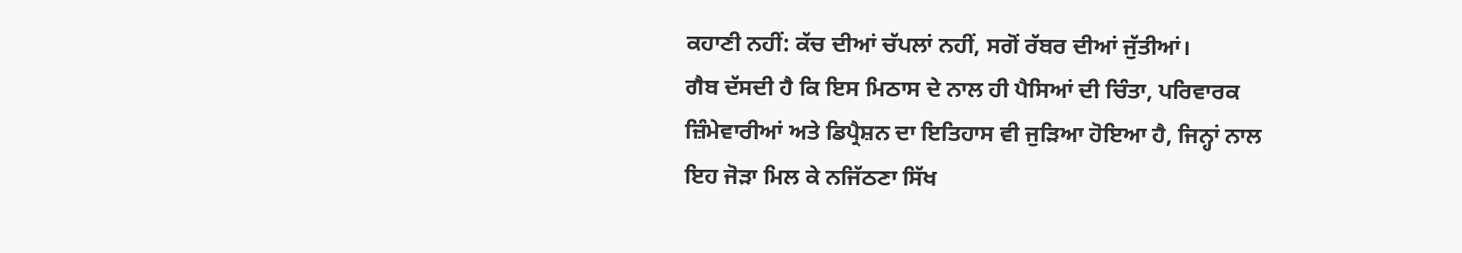ਕਹਾਣੀ ਨਹੀਂ: ਕੱਚ ਦੀਆਂ ਚੱਪਲਾਂ ਨਹੀਂ, ਸਗੋਂ ਰੱਬਰ ਦੀਆਂ ਜੁੱਤੀਆਂ।
ਗੈਬ ਦੱਸਦੀ ਹੈ ਕਿ ਇਸ ਮਿਠਾਸ ਦੇ ਨਾਲ ਹੀ ਪੈਸਿਆਂ ਦੀ ਚਿੰਤਾ, ਪਰਿਵਾਰਕ ਜ਼ਿੰਮੇਵਾਰੀਆਂ ਅਤੇ ਡਿਪ੍ਰੈਸ਼ਨ ਦਾ ਇਤਿਹਾਸ ਵੀ ਜੁੜਿਆ ਹੋਇਆ ਹੈ, ਜਿਨ੍ਹਾਂ ਨਾਲ ਇਹ ਜੋੜਾ ਮਿਲ ਕੇ ਨਜਿੱਠਣਾ ਸਿੱਖ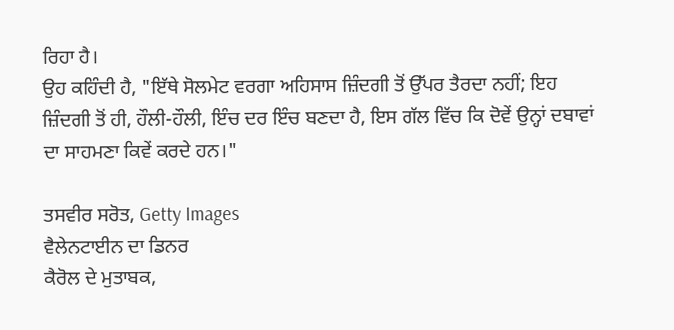ਰਿਹਾ ਹੈ।
ਉਹ ਕਹਿੰਦੀ ਹੈ, "ਇੱਥੇ ਸੋਲਮੇਟ ਵਰਗਾ ਅਹਿਸਾਸ ਜ਼ਿੰਦਗੀ ਤੋਂ ਉੱਪਰ ਤੈਰਦਾ ਨਹੀਂ; ਇਹ ਜ਼ਿੰਦਗੀ ਤੋਂ ਹੀ, ਹੌਲੀ-ਹੌਲੀ, ਇੰਚ ਦਰ ਇੰਚ ਬਣਦਾ ਹੈ, ਇਸ ਗੱਲ ਵਿੱਚ ਕਿ ਦੋਵੇਂ ਉਨ੍ਹਾਂ ਦਬਾਵਾਂ ਦਾ ਸਾਹਮਣਾ ਕਿਵੇਂ ਕਰਦੇ ਹਨ।"

ਤਸਵੀਰ ਸਰੋਤ, Getty Images
ਵੈਲੇਨਟਾਈਨ ਦਾ ਡਿਨਰ
ਕੈਰੋਲ ਦੇ ਮੁਤਾਬਕ,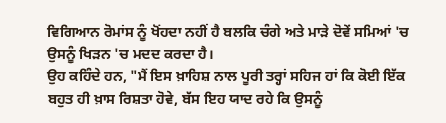ਵਿਗਿਆਨ ਰੋਮਾਂਸ ਨੂੰ ਖੋਂਹਦਾ ਨਹੀਂ ਹੈ ਬਲਕਿ ਚੰਗੇ ਅਤੇ ਮਾੜੇ ਦੋਵੇਂ ਸਮਿਆਂ 'ਚ ਉਸਨੂੰ ਖਿੜਨ 'ਚ ਮਦਦ ਕਰਦਾ ਹੈ।
ਉਹ ਕਹਿੰਦੇ ਹਨ, "ਮੈਂ ਇਸ ਖ਼ਾਹਿਸ਼ ਨਾਲ ਪੂਰੀ ਤਰ੍ਹਾਂ ਸਹਿਜ ਹਾਂ ਕਿ ਕੋਈ ਇੱਕ ਬਹੁਤ ਹੀ ਖ਼ਾਸ ਰਿਸ਼ਤਾ ਹੋਵੇ, ਬੱਸ ਇਹ ਯਾਦ ਰਹੇ ਕਿ ਉਸਨੂੰ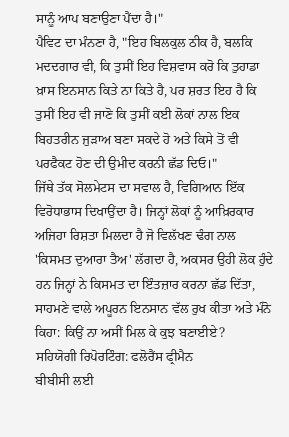ਸਾਨੂੰ ਆਪ ਬਣਾਉਣਾ ਪੈਂਦਾ ਹੈ।"
ਪੈਵਿਟ ਦਾ ਮੰਨਣਾ ਹੈ, "ਇਹ ਬਿਲਕੁਲ ਠੀਕ ਹੈ, ਬਲਕਿ ਮਦਦਗਾਰ ਵੀ, ਕਿ ਤੁਸੀਂ ਇਹ ਵਿਸ਼ਵਾਸ ਕਰੋ ਕਿ ਤੁਹਾਡਾ ਖ਼ਾਸ ਇਨਸਾਨ ਕਿਤੇ ਨਾ ਕਿਤੇ ਹੈ, ਪਰ ਸ਼ਰਤ ਇਹ ਹੈ ਕਿ ਤੁਸੀਂ ਇਹ ਵੀ ਜਾਣੋ ਕਿ ਤੁਸੀਂ ਕਈ ਲੋਕਾਂ ਨਾਲ ਇਕ ਬਿਹਤਰੀਨ ਜੁੜਾਅ ਬਣਾ ਸਕਦੇ ਹੋ ਅਤੇ ਕਿਸੇ ਤੋਂ ਵੀ ਪਰਫੈਕਟ ਹੋਣ ਦੀ ਉਮੀਦ ਕਰਨੀ ਛੱਡ ਦਿਓ।"
ਜਿੱਥੇ ਤੱਕ ਸੋਲਮੇਟਸ ਦਾ ਸਵਾਲ ਹੈ, ਵਿਗਿਆਨ ਇੱਕ ਵਿਰੋਧਾਭਾਸ ਦਿਖਾਉਂਦਾ ਹੈ। ਜਿਨ੍ਹਾਂ ਲੋਕਾਂ ਨੂੰ ਆਖ਼ਿਰਕਾਰ ਅਜਿਹਾ ਰਿਸ਼ਤਾ ਮਿਲਦਾ ਹੈ ਜੋ ਵਿਲੱਖਣ ਢੰਗ ਨਾਲ 'ਕਿਸਮਤ ਦੁਆਰਾ ਤੈਅ' ਲੱਗਦਾ ਹੈ, ਅਕਸਰ ਉਹੀ ਲੋਕ ਹੁੰਦੇ ਹਨ ਜਿਨ੍ਹਾਂ ਨੇ ਕਿਸਮਤ ਦਾ ਇੰਤਜ਼ਾਰ ਕਰਨਾ ਛੱਡ ਦਿੱਤਾ, ਸਾਹਮਣੇ ਵਾਲੇ ਅਪੂਰਨ ਇਨਸਾਨ ਵੱਲ ਰੁਖ ਕੀਤਾ ਅਤੇ ਮੰਨੋ ਕਿਹਾ: ਕਿਉਂ ਨਾ ਅਸੀਂ ਮਿਲ ਕੇ ਕੁਝ ਬਣਾਈਏ?
ਸਹਿਯੋਗੀ ਰਿਪੋਰਟਿੰਗ: ਫਲੋਰੈਂਸ ਫ੍ਰੀਮੈਨ
ਬੀਬੀਸੀ ਲਈ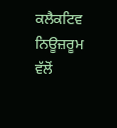ਕਲੈਕਟਿਵ ਨਿਊਜ਼ਰੂਮ ਵੱਲੋਂ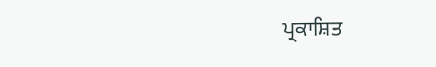ਪ੍ਰਕਾਸ਼ਿਤ